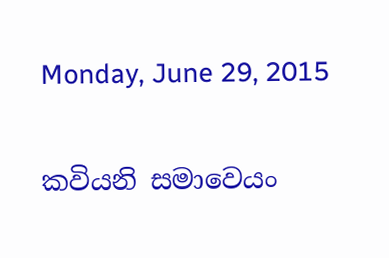Monday, June 29, 2015

කවියනි සමාවෙයං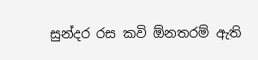සුන්දර රස කවි ඕනතරම් ඇති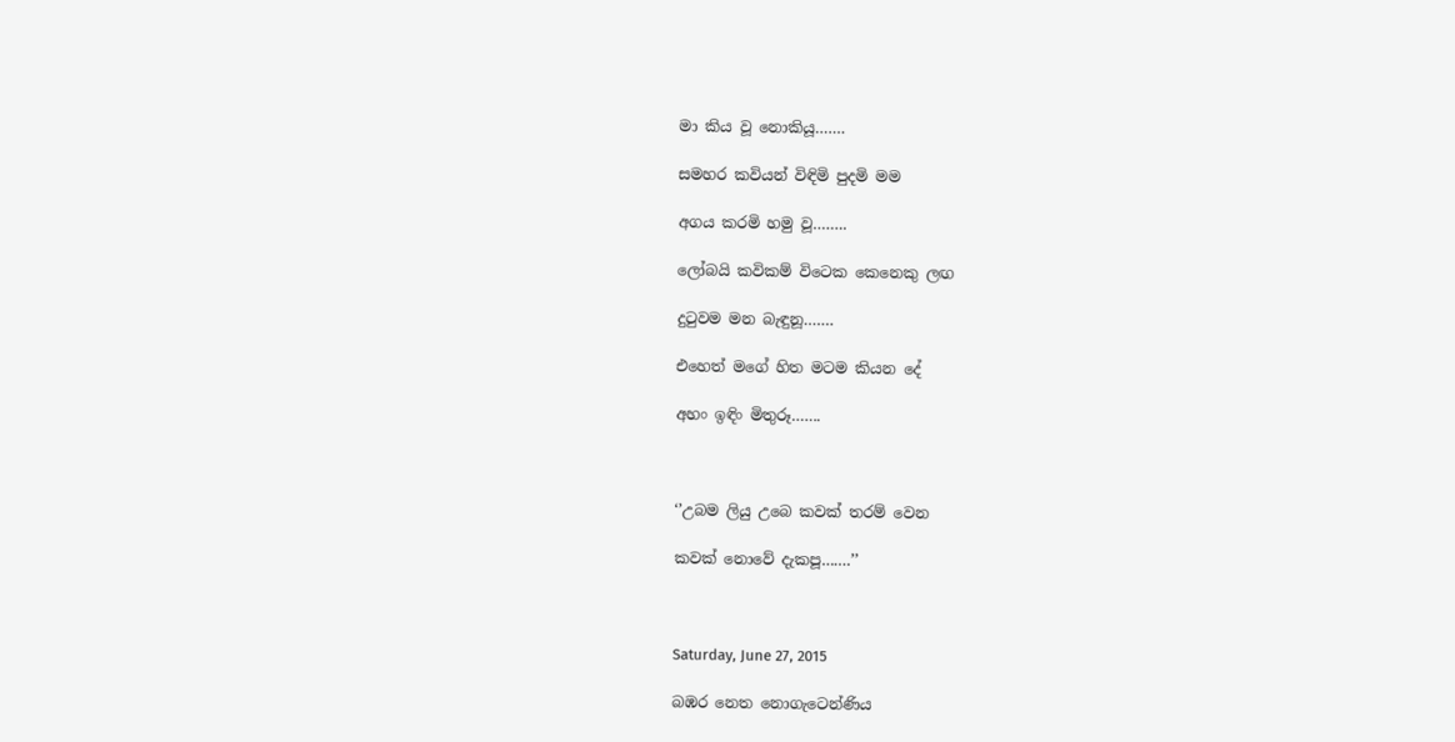මා කිය වූ නොකියූ…….

සමහර කවියන් විඳිමි පුදමි මම

අගය කරමි හමු වූ……..

ලෝබයි කවිකම් විටෙක කෙනෙකු ලඟ

දුටුවම මන බැඳුනූ…….

එහෙත් මගේ හිත මටම කියන දේ

අහං ඉඳිං මිතුරූ…….



‘’උබම ලියු උබෙ කවක් තරම් වෙන

කවක් නොවේ දැකපූ…….’’



Saturday, June 27, 2015

බඹර නෙත නොගැටෙන්ණිය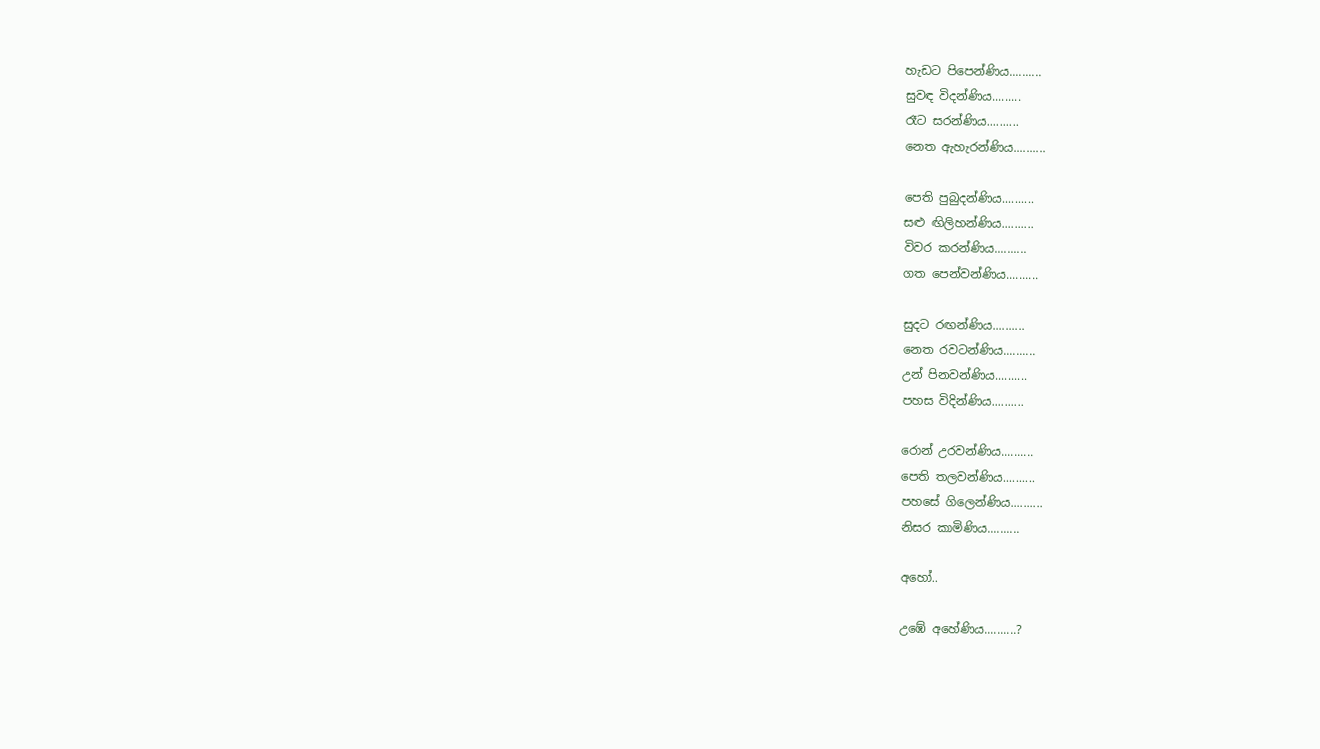හැඩට පිපෙන්ණිය..........
සුවඳ විදන්ණිය.........
රෑට සරන්ණිය..........
නෙත ඇහැරන්ණිය..........

පෙති පුබුදන්ණිය..........
සළු ඟිලිහන්ණිය..........
විවර කරන්ණිය..........
ගත පෙන්වන්ණිය..........

සුදට රඟන්ණිය..........
නෙත රවටන්ණිය..........
උන් පිනවන්ණිය..........
පහස විදින්ණිය..........

රොන් උරවන්ණිය..........
පෙති තලවන්ණිය..........
පහසේ ගිලෙන්ණිය..........
නිසර කාමිණිය..........

අහෝ..

උඹේ අහේණිය..........?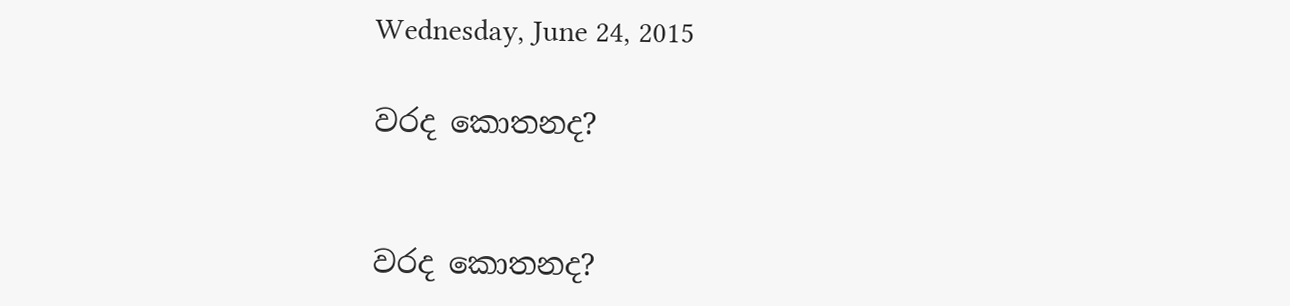Wednesday, June 24, 2015

වරද කොතනද?


වරද කොතනද?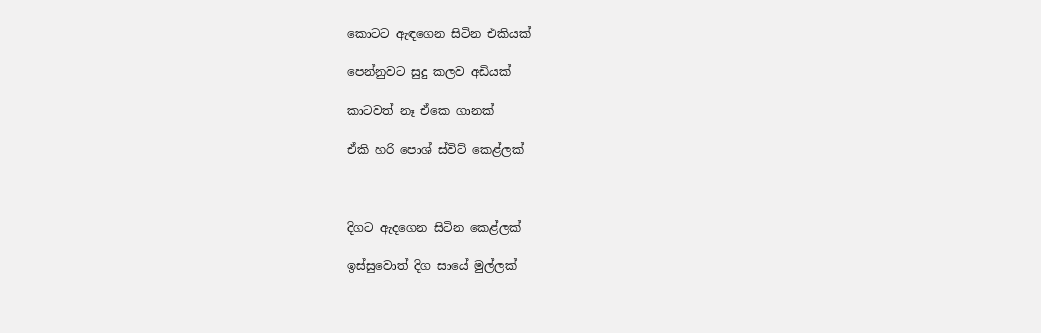කොටට ඇඳගෙන සිටින එකියක්

පෙන්නුවට සුදු කලව අඩියක්

කාටවත් නෑ ඒකෙ ගානක්

ඒකි හරි පොශ් ස්විට් කෙළ්ලක්



දිගට ඇදගෙන සිටින කෙළ්ලක්

ඉස්සුවොත් දිග සායේ මුල්ලක්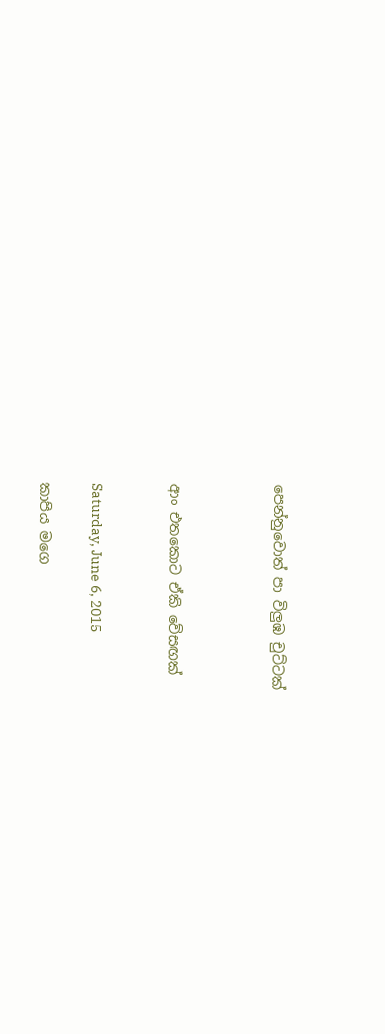පෙන්නුවොත් පා විලුඹ චුට්ටක්



ආං එතකොට ඒකි වේසඟක්


Saturday, June 6, 2015

කාපිය මගෙ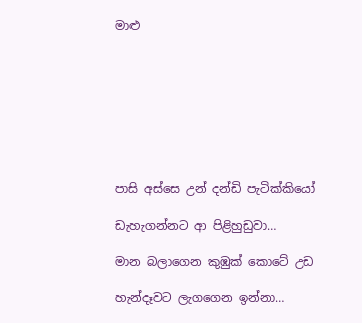මාළු








පාසි අස්සෙ උන් දන්ඩි පැටික්කියෝ

ඩැහැගන්නට ආ පිළිහුඩුවා…

මාන බලාගෙන කුඹුක් කොටේ උඩ

හැන්දෑවට ලැගගෙන ඉන්නා…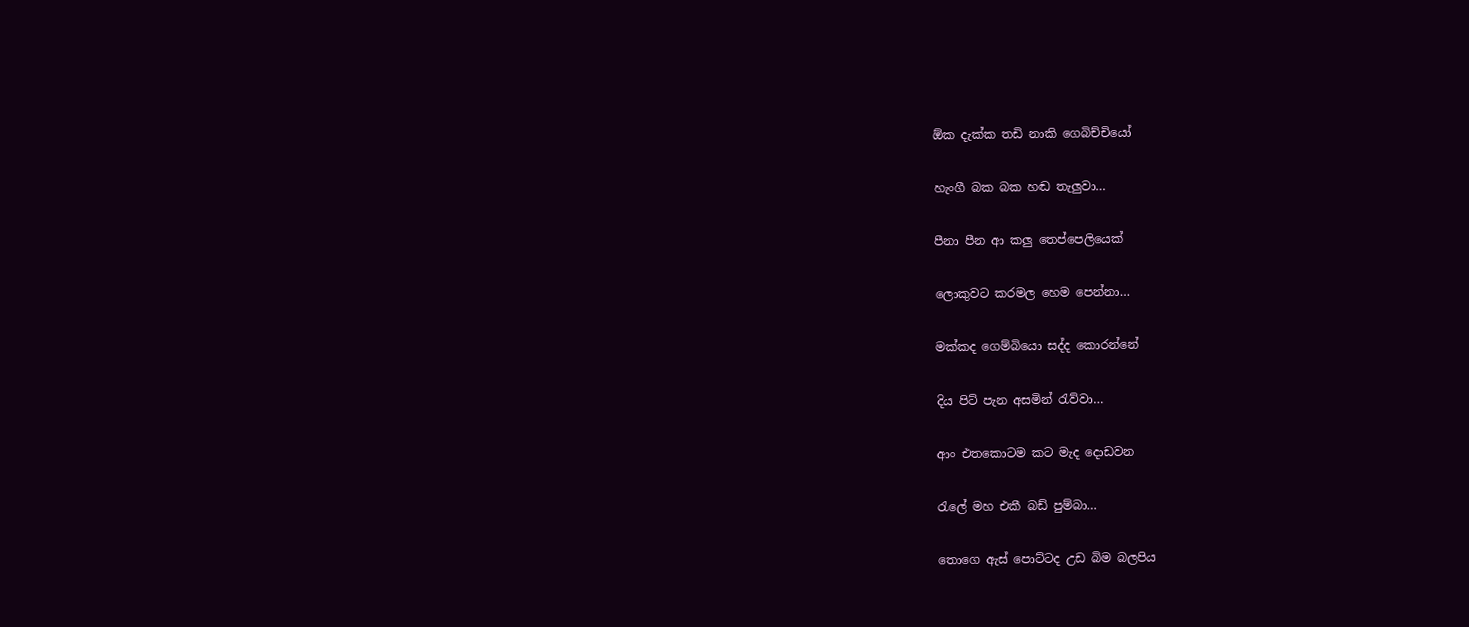ඕක දැක්ක තඩි නාකි ගෙබිච්චියෝ

හැංගී බක බක හඬ තැලුවා…

පීනා පීන ආ කලු තෙප්පෙලියෙක්

ලොකුවට කරමල හෙම පෙන්නා…

මක්කද ගෙම්බියො සද්ද කොරන්නේ

දිය පිට් පැන අසමින් රැව්වා…

ආං එතකොටම කට මැද දොඩවන

රැලේ මහ එකී බඩ් පුම්බා…

තොගෙ ඇස් පොට්ටද උඩ බිම බලපිය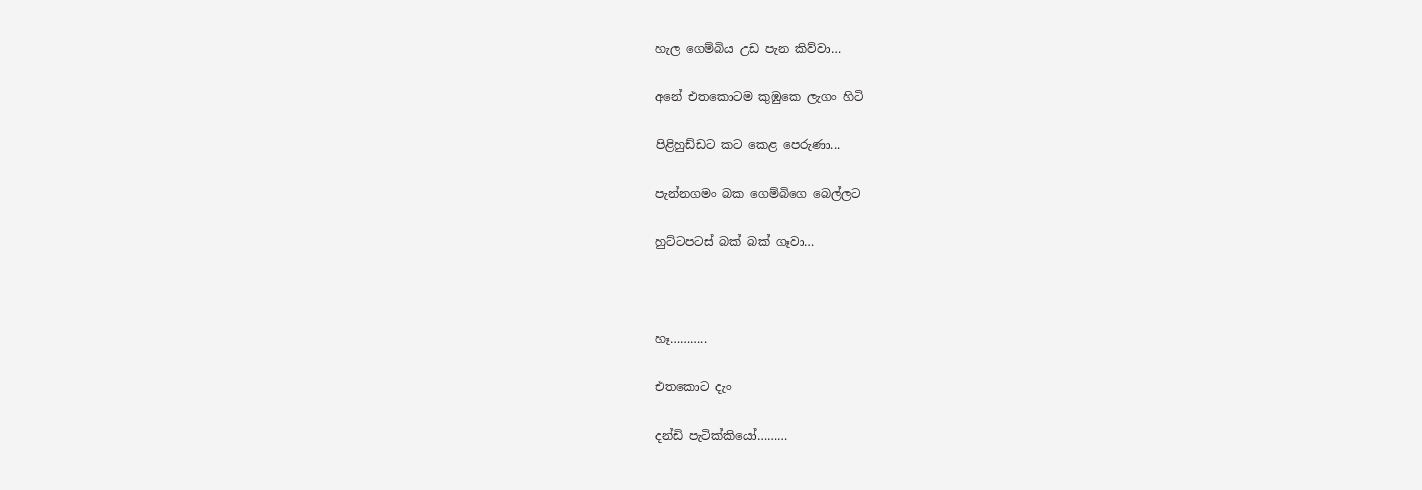හැල ගෙම්බිය උඩ පැන කිව්වා…

අනේ එතකොටම කුඹුකෙ ලැගං හිටි

පිළිහුඩ්ඩට කට කෙළ පෙරුණා...

පැන්නගමං බක ගෙම්බිගෙ බෙල්ලට

හුට්ටපටස් බක් බක් ගෑවා…



හෑ………..

එතකොට දැං

දන්ඩි පැටික්කියෝ………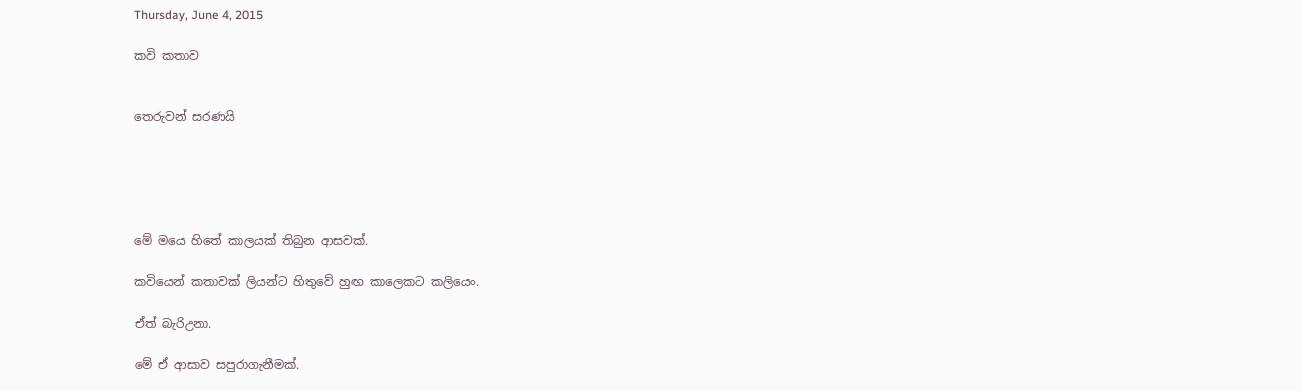Thursday, June 4, 2015

කවි කතාව


තෙරුවන් සරණයි





මේ මයෙ හිතේ කාලයක් තිබුන ආසවක්.

කවියෙන් කතාවක් ලියන්ට හිතුවේ හුඟ කාලෙකට කලියෙං.

ඒත් බැරිඋනා.

මේ ඒ ආසාව සපුරාගැනීමක්.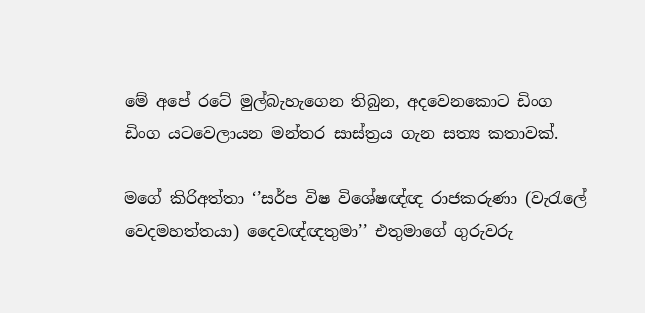මේ අපේ රටේ මුල්බැහැගෙන තිබුන, අදවෙනකොට ඩිංග ඩිංග යටවෙලායන මන්තර සාස්ත්‍රය ගැන සත්‍ය කතාවක්.

මගේ කිරිඅත්තා ‘’සර්ප විෂ විශේෂඥ්ඥ රාජකරුණා (වැරැලේ වෙදමහත්තයා) දෛවඥ්ඥතුමා’’ එතුමාගේ ගුරුවරු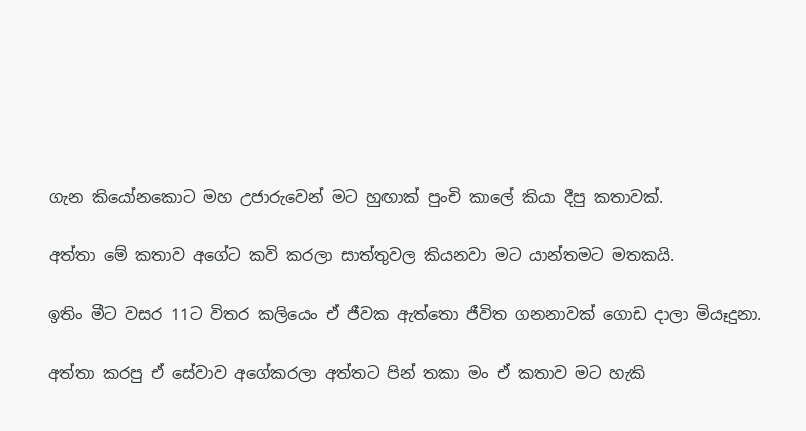ගැන කියෝනකොට මහ උජාරුවෙන් මට හුඟාක් පුංචි කාලේ කියා දීපු කතාවක්.

අත්තා මේ කතාව අගේට කවි කරලා සාත්තුවල කියනවා මට යාන්තමට මතකයි.

ඉතිං මීට වසර 11ට විතර කලියෙං ඒ ජීවක ඇත්තො ජීවිත ගනනාවක් ගොඩ දාලා මියෑදුනා.

අත්තා කරපු ඒ සේවාව අගේකරලා අත්තට පින් තකා මං ඒ කතාව මට හැකි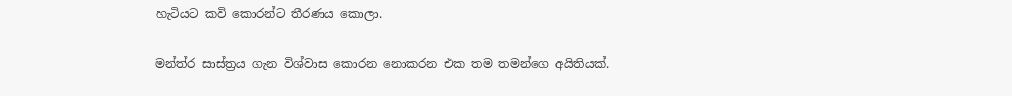හැටියට කවි කොරන්ට තීරණය කොලා.

මන්ත්ර සාස්ත්‍රය ගැන විශ්වාස කොරන නොකරන එක තම තමන්ගෙ අයිතියක්.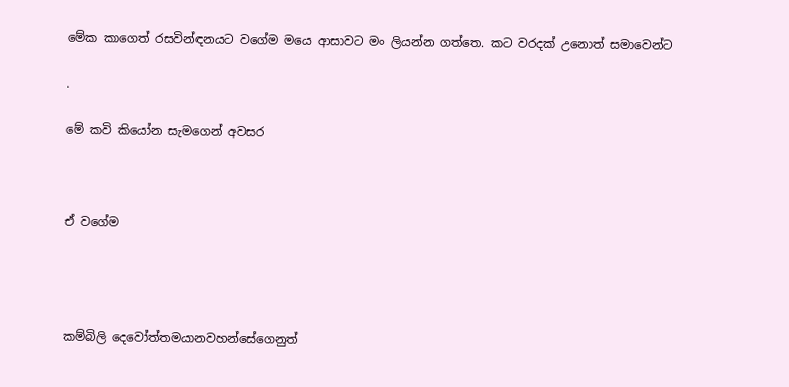මේක කාගෙත් රසවින්ඳනයට වගේම මයෙ ආසාවට මං ලියන්න ගත්තෙ. කට වරදක් උනොත් සමාවෙන්ට

.

මේ කවි කියෝන සැමගෙන් අවසර



ඒ වගේම




කම්බිලි දෙවෝත්තමයානවහන්සේගෙනුත්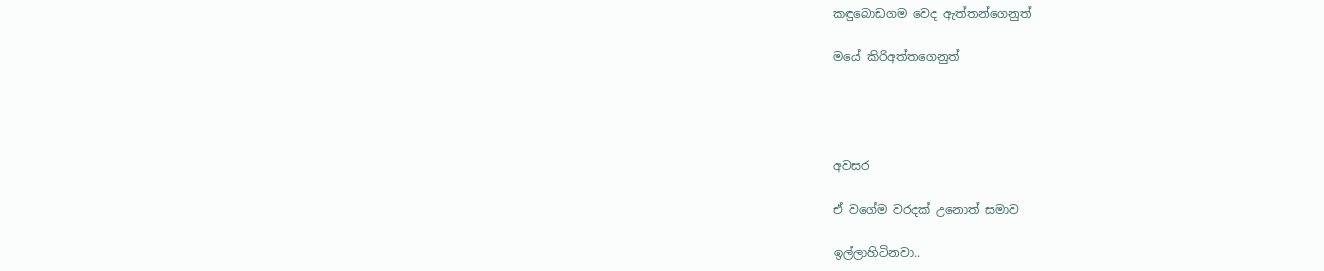කඳුබොඩගම වෙද ඇත්තන්ගෙනුත්

මයේ කිරිඅත්තගෙනුත්




අවසර

ඒ වගේම වරදක් උනොත් සමාව

ඉල්ලාහිටිනවා..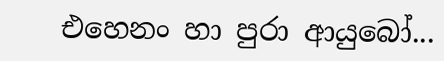එහෙනං හා පුරා ආයුබෝ...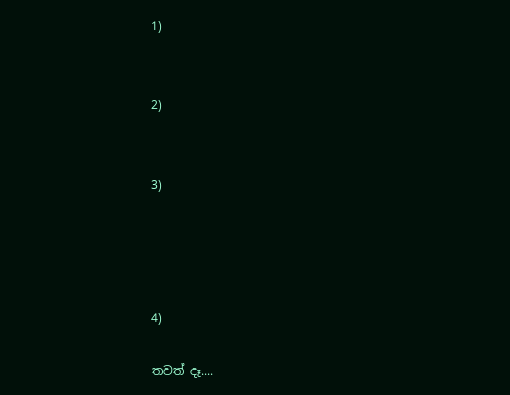1)


2)


3)




4)

තවත් දෑ....